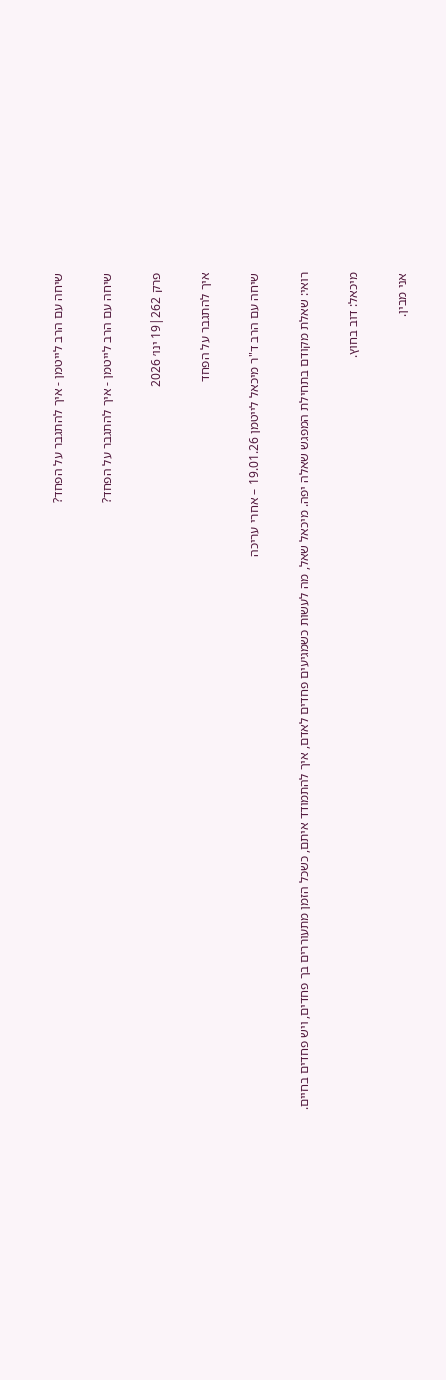שיחה עם הרב לייטמן - איך להתגבר על הפחד?

שיחה עם הרב לייטמן - איך להתגבר על הפחד?

פרק 262|19 ינו׳ 2026

איך להתגבר על הפחד

שיחה עם הרב ד"ר מיכאל לייטמן 19.01.26 – אחרי עריכה

רואי: שאלת מקודם בתחילת המפגש שאלה יפה. מיכאל שאל, מה לעשות כשמגיעים פחדים לאדם, איך להתמודד איתם, כשכל הזמן מתעוררים בך פחדים, ויש פחדים בחיים.

מיכאל: דוב בחוץ.

אני מבין.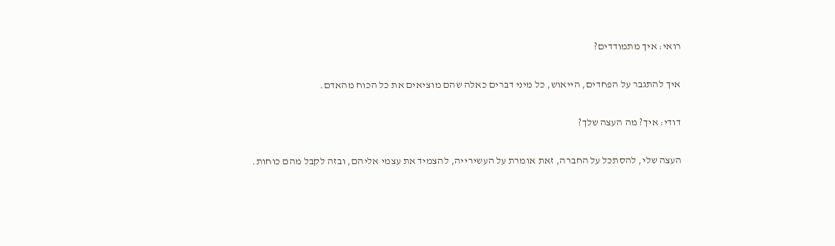רואי: איך מתמודדים?

איך להתגבר על הפחדים, הייאוש, כל מיני דברים כאלה שהם מוציאים את כל הכוח מהאדם.

דודי: איך? מה העצה שלך?

העצה שלי, להסתכל על החברה, זאת אומרת על העשירייה, להצמיד את עצמי אליהם, ובזה לקבל מהם כוחות.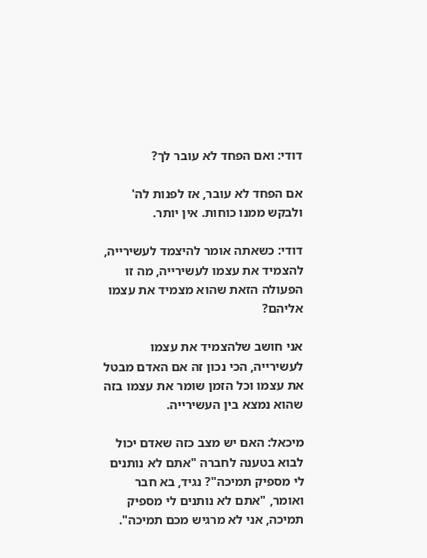דודי: ואם הפחד לא עובר לך?

אם הפחד לא עובר, אז לפנות לה' ולבקש ממנו כוחות. אין יותר.

דודי: כשאתה אומר להיצמד לעשירייה, להצמיד את עצמו לעשירייה, מה זו הפעולה הזאת שהוא מצמיד את עצמו אליהם?

אני חושב שלהצמיד את עצמו לעשירייה, הכי נכון זה אם האדם מבטל את עצמו וכל הזמן שומר את עצמו בזה שהוא נמצא בין העשירייה.

מיכאל: האם יש מצב כזה שאדם יכול לבוא בטענה לחברה "אתם לא נותנים לי מספיק תמיכה"? נגיד, בא חבר ואומר, "אתם לא נותנים לי מספיק תמיכה, אני לא מרגיש מכם תמיכה".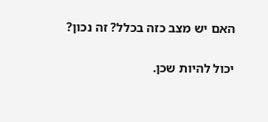האם יש מצב כזה בכלל? זה נכון?

יכול להיות שכן.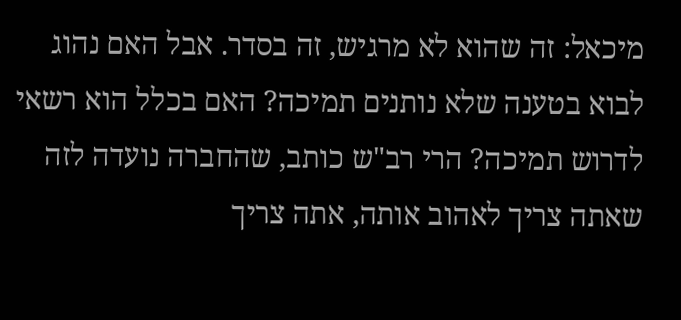מיכאל: זה שהוא לא מרגיש, זה בסדר. אבל האם נהוג לבוא בטענה שלא נותנים תמיכה? האם בכלל הוא רשאי לדרוש תמיכה? הרי רב"ש כותב, שהחברה נועדה לזה שאתה צריך לאהוב אותה, אתה צריך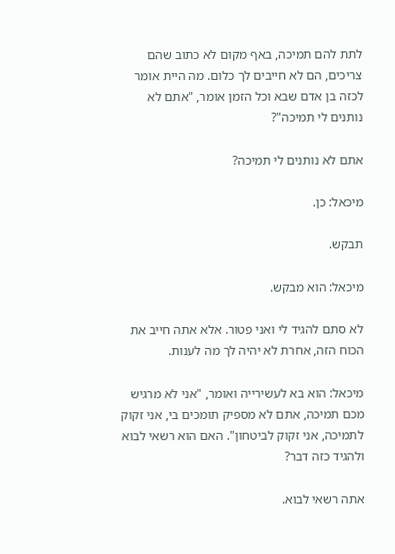לתת להם תמיכה, באף מקום לא כתוב שהם צריכים, הם לא חייבים לך כלום. מה היית אומר לכזה בן אדם שבא וכל הזמן אומר, "אתם לא נותנים לי תמיכה"?

אתם לא נותנים לי תמיכה?

מיכאל: כן.

תבקש.

מיכאל: הוא מבקש.

לא סתם להגיד לי ואני פטור. אלא אתה חייב את הכוח הזה, אחרת לא יהיה לך מה לענות.

מיכאל: הוא בא לעשירייה ואומר, "אני לא מרגיש מכם תמיכה, אתם לא מספיק תומכים בי, אני זקוק לתמיכה, אני זקוק לביטחון". האם הוא רשאי לבוא ולהגיד כזה דבר?

אתה רשאי לבוא.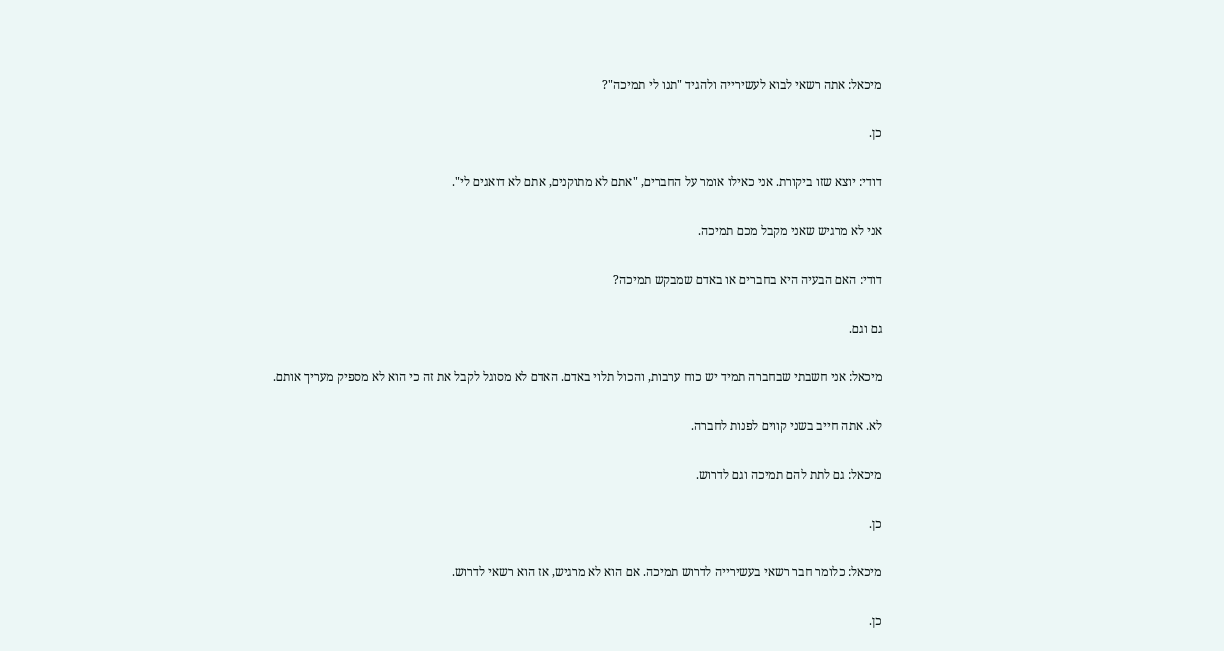מיכאל: אתה רשאי לבוא לעשירייה ולהגיד "תנו לי תמיכה"?

כן.

דודי: יוצא שזו ביקורת. אני כאילו אומר על החברים, "אתם לא מתוקנים, אתם לא דואגים לי".

אני לא מרגיש שאני מקבל מכם תמיכה.

דודי: האם הבעיה היא בחברים או באדם שמבקש תמיכה?

גם וגם.

מיכאל: אני חשבתי שבחברה תמיד יש כוח ערבות, והכול תלוי באדם. האדם לא מסוגל לקבל את זה כי הוא לא מספיק מעריך אותם.

לא. אתה חייב בשני קווים לפנות לחברה.

מיכאל: גם לתת להם תמיכה וגם לדרוש.

כן.

מיכאל: כלומר חבר רשאי בעשירייה לדרוש תמיכה. אם הוא לא מרגיש, אז הוא רשאי לדרוש.

כן.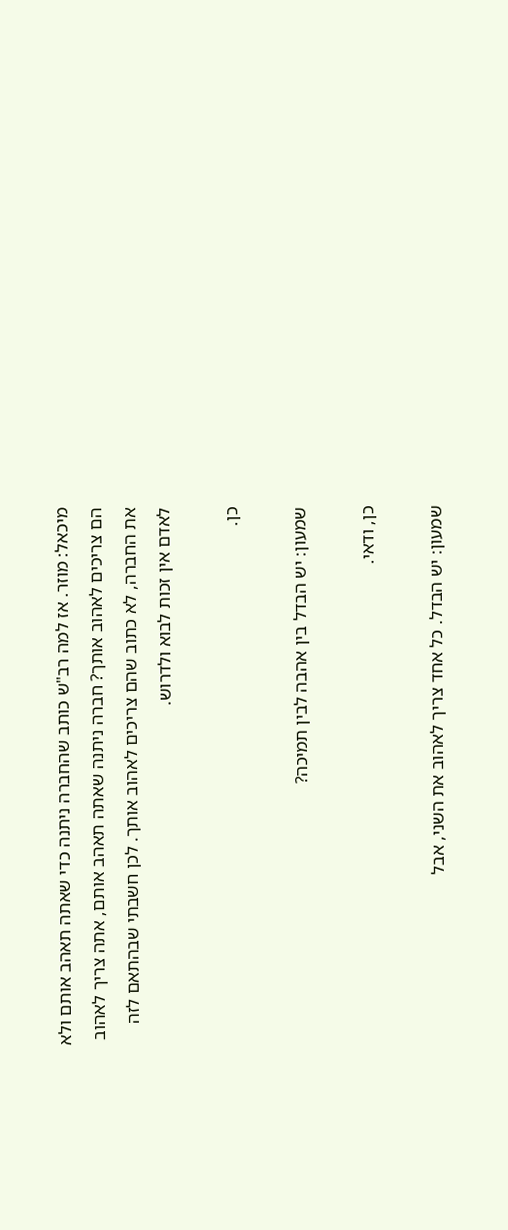מיכאל: מוזר. אז למה רב"ש כותב שהחברה ניתנה כדי שאתה תאהב אותם ולא הם צריכים לאהוב אותך? חברה ניתנה שאתה תאהב אותם, אתה צריך לאהוב את החברה, לא כתוב שהם צריכים לאהוב אותך. לכן חשבתי שבהתאם לזה לאדם אין זכות לבוא ולדרוש.

כן.

שמעון: יש הבדל בין אהבה לבין תמיכה?

כן, ודאי.

שמעון: יש הבדל. כל אחד צריך לאהוב את השני, אבל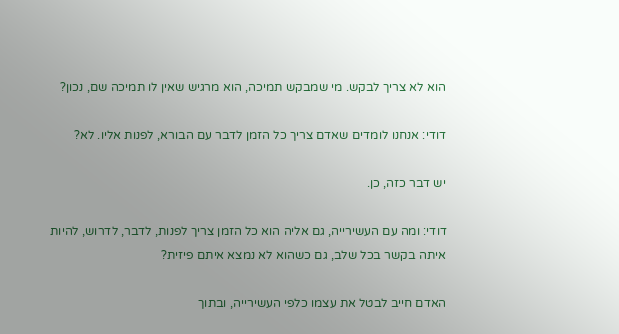הוא לא צריך לבקש. מי שמבקש תמיכה, הוא מרגיש שאין לו תמיכה שם, נכון?

דודי: אנחנו לומדים שאדם צריך כל הזמן לדבר עם הבורא, לפנות אליו. לא?

יש דבר כזה, כן.

דודי: ומה עם העשירייה, גם אליה הוא כל הזמן צריך לפנות, לדבר, לדרוש, להיות איתה בקשר בכל שלב, גם כשהוא לא נמצא איתם פיזית?

האדם חייב לבטל את עצמו כלפי העשירייה, ובתוך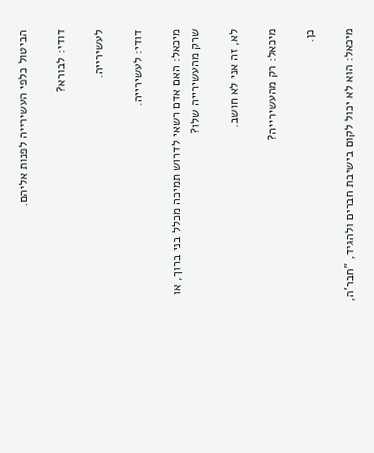הביטול כלפי העשירייה לפנות אליהם.

דודי: לבורא?

לעשירייה.

דודי: לעשירייה.

מיכאל: האם אדם רשאי לדרוש תמיכה מכלל בני ברוך, או שרק מהעשירייה שלו?

לא, זה אני לא חושב.

מיכאל: רק מהעשירייה?

כן.

מיכאל: הוא לא יכול לקום בישיבת חברים ולהגיד, "חבר'ה,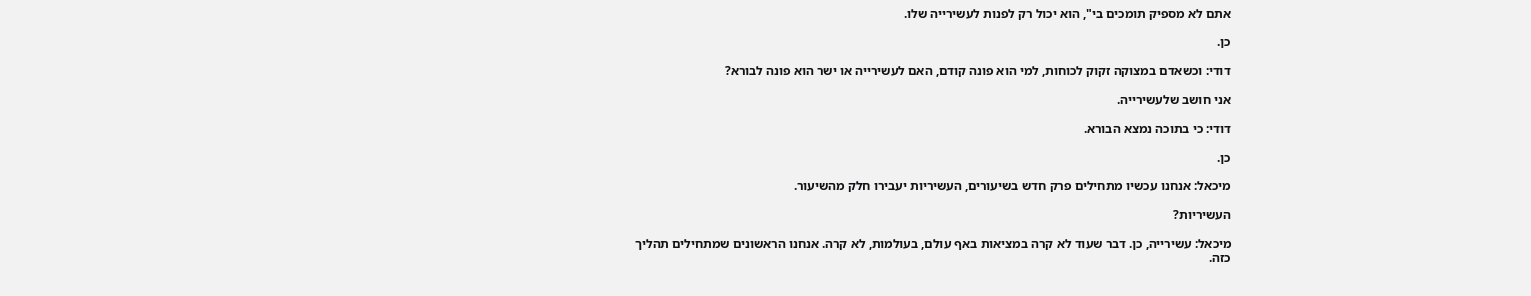אתם לא מספיק תומכים בי", הוא יכול רק לפנות לעשירייה שלו.

כן.

דודי: וכשאדם במצוקה זקוק לכוחות, למי הוא פונה קודם, האם לעשירייה או ישר הוא פונה לבורא?

אני חושב שלעשירייה.

דודי: כי בתוכה נמצא הבורא.

כן.

מיכאל: אנחנו עכשיו מתחילים פרק חדש בשיעורים, העשיריות יעבירו חלק מהשיעור.

העשיריות?

מיכאל: עשירייה, כן. דבר שעוד לא קרה במציאות באף עולם, בעולמות, לא קרה. אנחנו הראשונים שמתחילים תהליך כזה.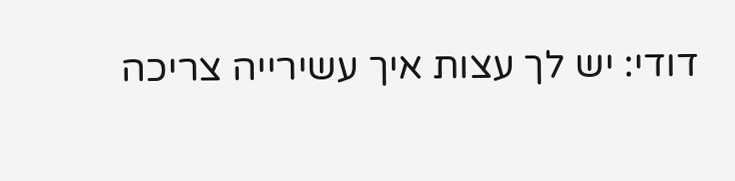דודי: יש לך עצות איך עשירייה צריכה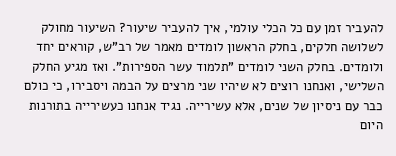להעביר זמן עם כל הכלי עולמי, איך להעביר שיעור? השיעור מחולק לשלושה חלקים, בחלק הראשון לומדים מאמר של רב"ש, קוראים יחד ולומדים. בחלק השני לומדים "תלמוד עשר הספירות". ואז מגיע החלק השלישי, ואנחנו רוצים לא שיהיו שני מרצים על הבמה ויסבירו, כי כולם כבר עם ניסיון של שנים, אלא עשירייה. נגיד אנחנו כעשירייה בתורנות היום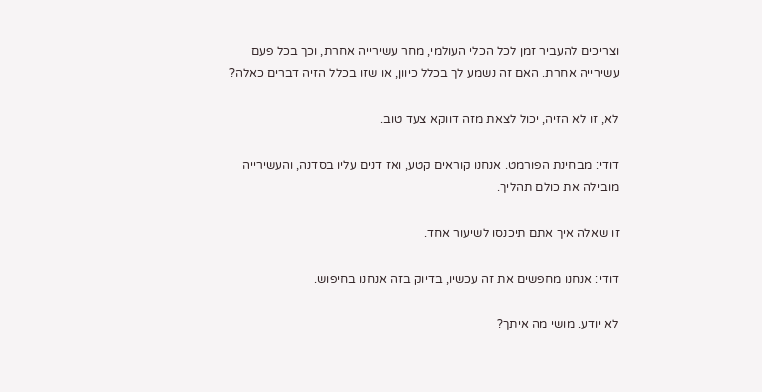וצריכים להעביר זמן לכל הכלי העולמי, מחר עשירייה אחרת, וכך בכל פעם עשירייה אחרת. האם זה נשמע לך בכלל כיוון, או שזו בכלל הזיה דברים כאלה?

לא, זו לא הזיה, יכול לצאת מזה דווקא צעד טוב.

דודי: מבחינת הפורמט. אנחנו קוראים קטע, ואז דנים עליו בסדנה, והעשירייה מובילה את כולם תהליך.

זו שאלה איך אתם תיכנסו לשיעור אחד.

דודי: אנחנו מחפשים את זה עכשיו, בדיוק בזה אנחנו בחיפוש.

לא יודע. מושי מה איתך?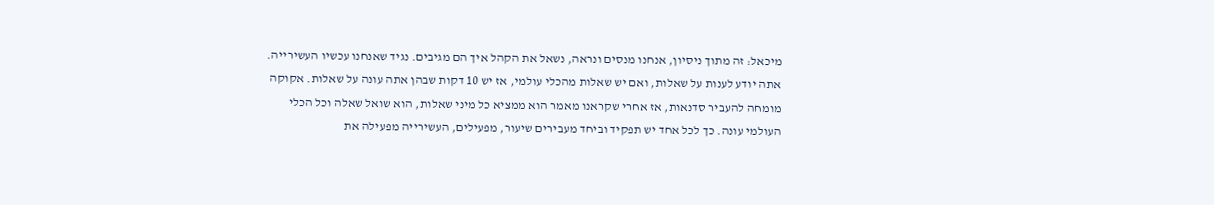מיכאל: זה מתוך ניסיון, אנחנו מנסים ונראה, נשאל את הקהל איך הם מגיבים. נגיד שאנחנו עכשיו העשירייה. אתה יודע לענות על שאלות, ואם יש שאלות מהכלי עולמי, אז יש 10 דקות שבהן אתה עונה על שאלות. אקוקה מומחה להעביר סדנאות, אז אחרי שקראנו מאמר הוא ממציא כל מיני שאלות, הוא שואל שאלה וכל הכלי העולמי עונה. כך לכל אחד יש תפקיד וביחד מעבירים שיעור, מפעילים, העשירייה מפעילה את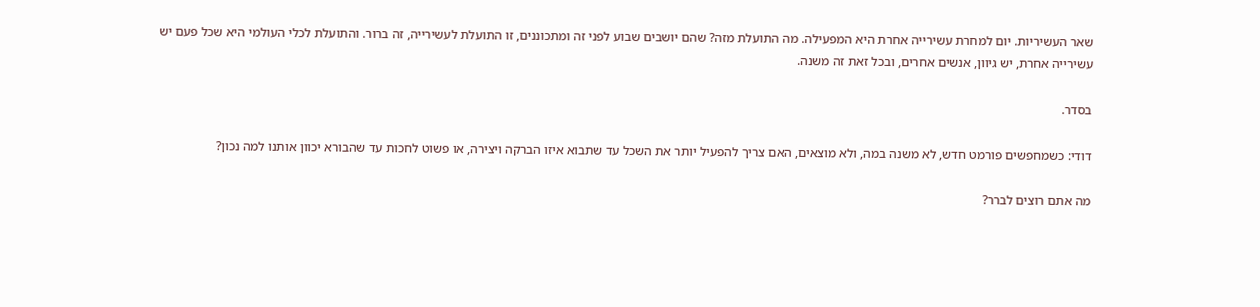שאר העשיריות. יום למחרת עשירייה אחרת היא המפעילה. מה התועלת מזה? שהם יושבים שבוע לפני זה ומתכוננים, זו התועלת לעשירייה, זה ברור. והתועלת לכלי העולמי היא שכל פעם יש עשירייה אחרת, יש גיוון, אנשים אחרים, ובכל זאת זה משנה.

בסדר.

דודי: כשמחפשים פורמט חדש, לא משנה במה, ולא מוצאים, האם צריך להפעיל יותר את השכל עד שתבוא איזו הברקה ויצירה, או פשוט לחכות עד שהבורא יכוון אותנו למה נכון?

מה אתם רוצים לברר?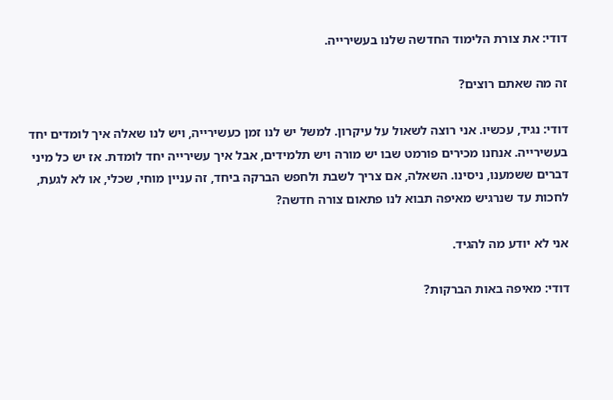דודי: את צורת הלימוד החדשה שלנו בעשירייה.

זה מה שאתם רוצים?

דודי: נגיד, עכשיו. אני רוצה לשאול על עיקרון. למשל יש לנו זמן כעשירייה, ויש לנו שאלה איך לומדים יחד בעשירייה. אנחנו מכירים פורמט שבו יש מורה ויש תלמידים, אבל איך עשירייה יחד לומדת. אז יש כל מיני דברים ששמענו, ניסינו. השאלה, אם צריך לשבת ולחפש הברקה ביחד, זה עניין מוחי, שכלי, או לא לגעת, לחכות עד שנרגיש מאיפה תבוא לנו פתאום צורה חדשה?

אני לא יודע מה להגיד.

דודי: מאיפה באות הברקות?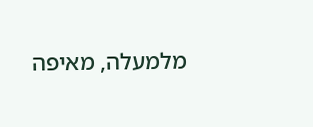מלמעלה, מאיפה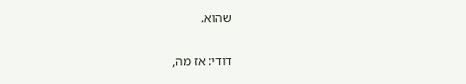שהוא.

דודי: אז מה,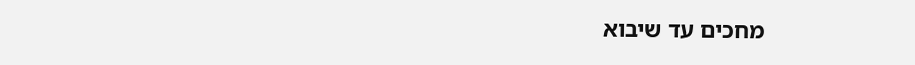מחכים עד שיבוא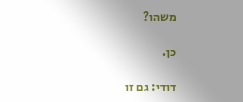משהו?

כן.

דודי: גם זו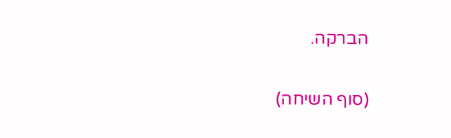הברקה.

(סוף השיחה)